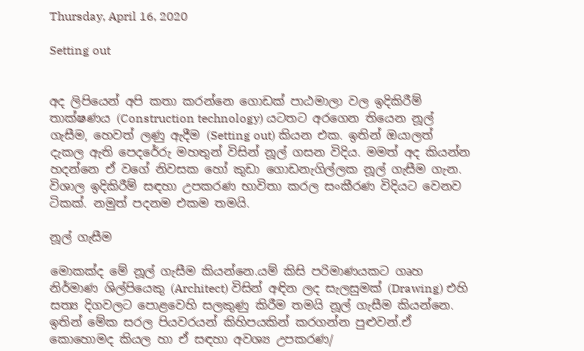Thursday, April 16, 2020

Setting out


අද ලිපියෙන් අපි කතා කරන්නෙ ගොඩක් පාඨමාලා වල ඉදිකිරීම් තාක්ෂණය (Construction technology) යටතට අරගෙන තියෙන නූල් ගැසීම, හෙවත් ලණු ඇදීම (Setting out) කියන එක. ඉතින් ඔයාලත් දැකල ඇති පෙදරේරු මහතුන් විසින් නූල් ගසන විදිය. මමත් අද කියන්න හදන්නෙ ඒ වගේ නිවසක හෝ කුඩා ගොඩනැගිල්ලක නූල් ගැසීම ගැන. විශාල ඉදිකිරීම් සඳහා උපකරණ භාවිතා කරල සංකීරණ විදියට වෙනව ටිකක්. නමුත් පදනම එකම තමයි.

නූල් ගැසීම

මොකක්ද මේ නූල් ගැසීම කියන්නෙ.යම් කිසි පරිමාණයකට ගෘහ නිර්මාණ ශිල්පියෙකු (Architect) විසින් අඳින ලද සැලසුමක් (Drawing) එහි සත්‍ය දිගවලට පොළවෙහි සලකුණු කිරීම තමයි නූල් ගැසීම කියන්නෙ.
ඉතින් මේක සරල පියවරයන් කිහිපයකින් කරගන්න පුළුවන්.ඒ කොහොමද කියල හා ඒ සඳහා අවශ්‍ය උපකරණ/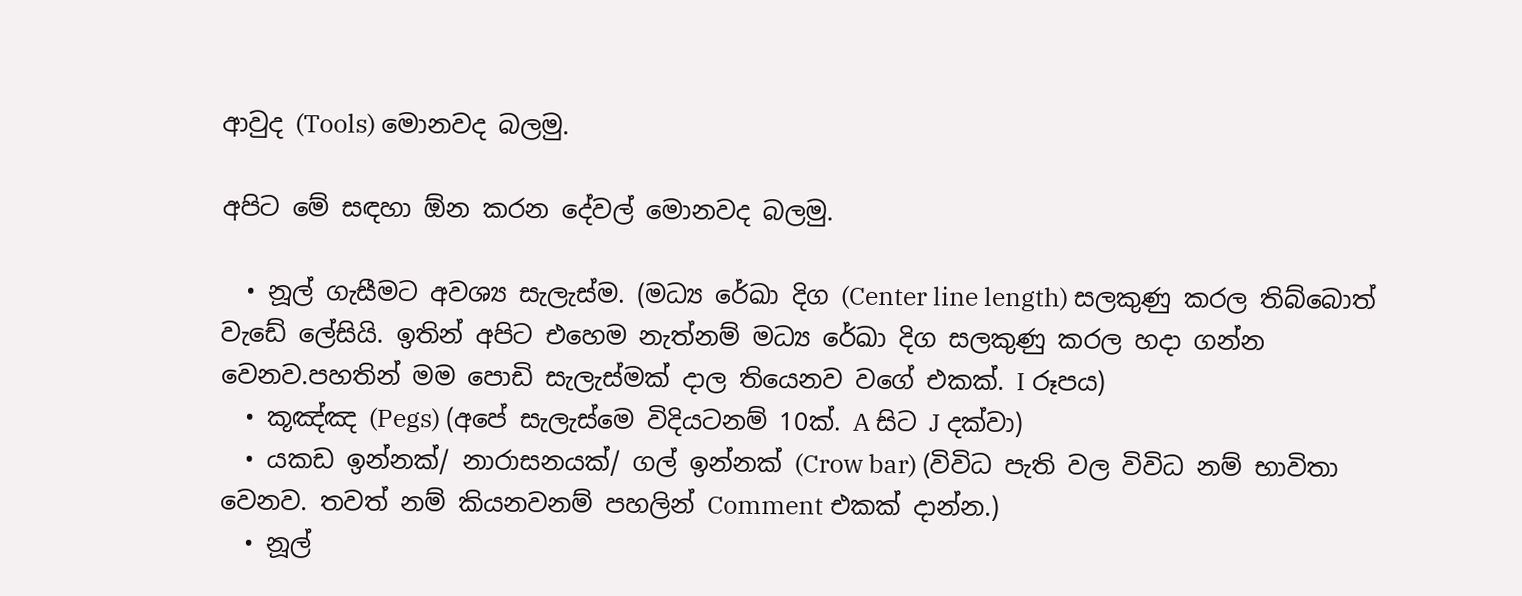ආවුද (Tools) මොනවද බලමු.

අපිට මේ සඳහා ඕන කරන දේවල් මොනවද බලමු.

  • නූල් ගැසීමට අවශ්‍ය සැලැස්ම. (මධ්‍ය රේඛා දිග (Center line length) සලකුණු කරල තිබ්බොත් වැඩේ ලේසියි. ඉතින් අපිට එහෙම නැත්නම් මධ්‍ය රේඛා දිග සලකුණු කරල හදා ගන්න වෙනව.පහතින් මම පොඩි සැලැස්මක් දාල තියෙනව වගේ එකක්. I රූපය)
  • කූඤ්ඤ (Pegs) (අපේ සැලැස්මෙ විදියටනම් 10ක්. A සිට J දක්වා)
  • යකඩ ඉන්නක්/ නාරාසනයක්/ ගල් ඉන්නක් (Crow bar) (විවිධ පැති වල විවිධ නම් භාවිතා වෙනව. තවත් නම් කියනවනම් පහලින් Comment එකක් දාන්න.)
  • නූල්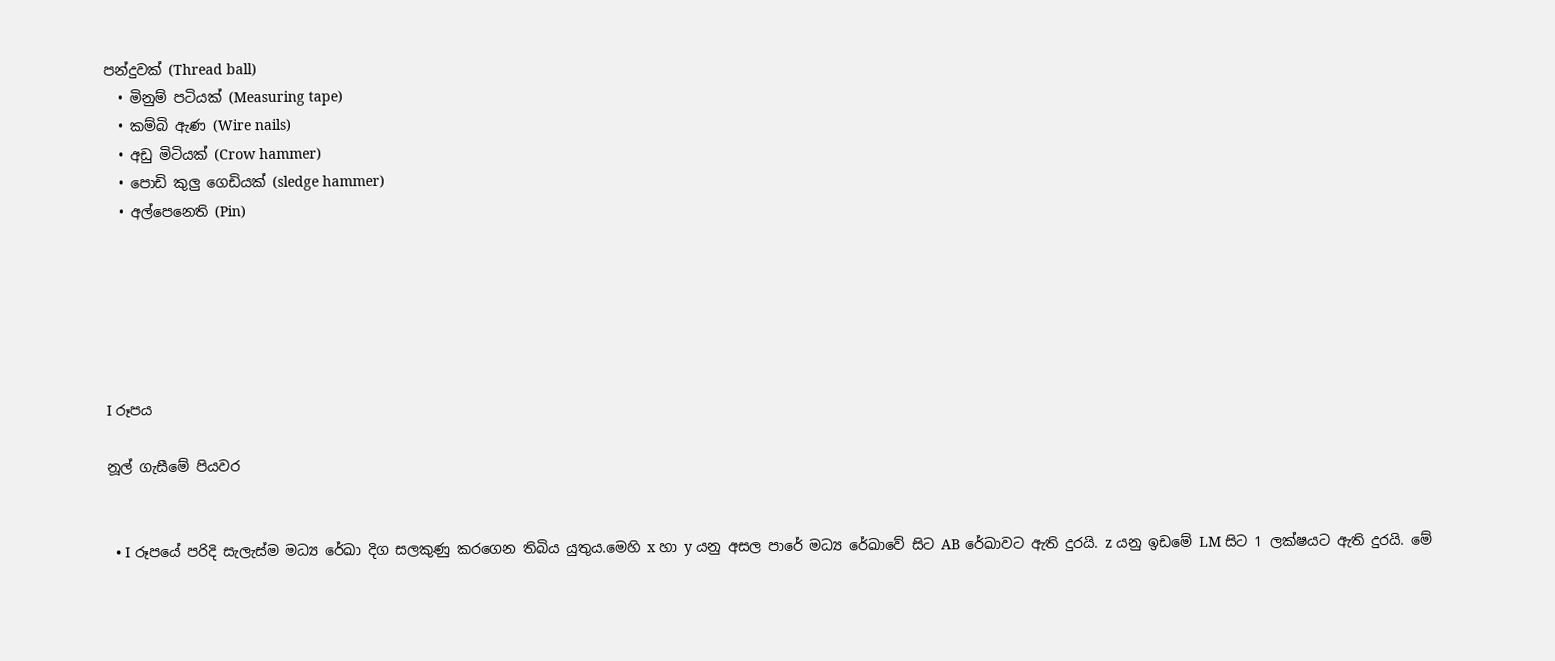පන්දුවක් (Thread ball)
  • මිනුම් පටියක් (Measuring tape)
  • කම්බි ඇණ (Wire nails)
  • අඩු මිටියක් (Crow hammer)
  • පොඩි කුලු ගෙඩියක් (sledge hammer)
  • අල්පෙනෙති (Pin)






I රූපය

නූල් ගැසීමේ පියවර


  • I රූපයේ පරිදි සැලැස්ම මධ්‍ය රේඛා දිග සලකුණු කරගෙන තිබිය යුතුය.මෙහි x හා y යනු අසල පාරේ මධ්‍ය රේඛාවේ සිට AB රේඛාවට ඇති දුරයි. z යනු ඉඩමේ LM සිට 1 ලක්ෂයට ඇති දුරයි. මේ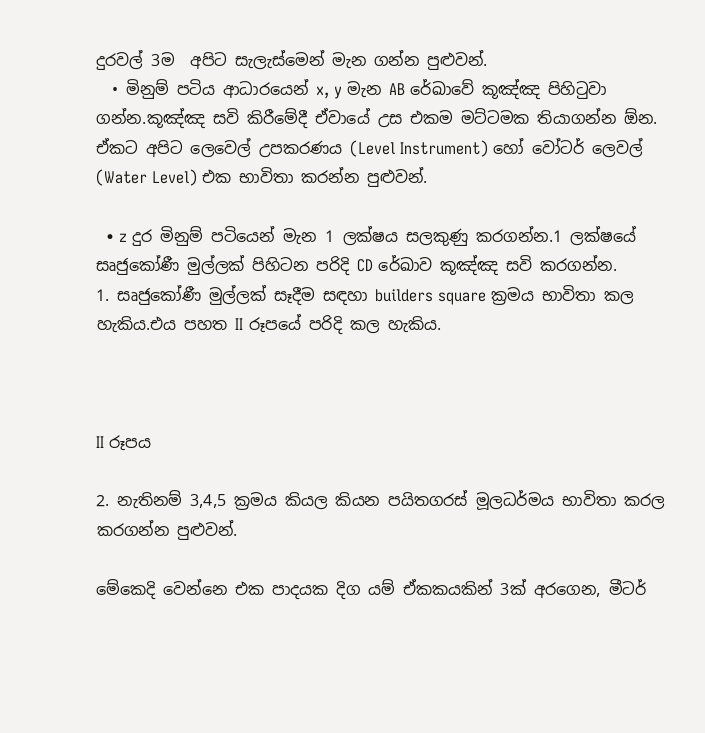දුරවල් 3ම  අපිට සැලැස්මෙන් මැන ගන්න පුළුවන්.
  • මිනුම් පටිය ආධාරයෙන් x, y මැන AB රේඛාවේ කූඤ්ඤ පිහිටුවා ගන්න.කූඤ්ඤ සවි කිරීමේදී ඒවායේ උස එකම මට්ටමක තියාගන්න ඕන. ඒකට අපිට ලෙවෙල් උපකරණය (Level Instrument) හෝ වෝටර් ලෙවල් (Water Level) එක භාවිතා කරන්න පුළුවන්.

  • z දුර මිනුම් පටියෙන් මැන 1 ලක්ෂය සලකුණු කරගන්න.1 ලක්ෂයේ සෘජුකෝණී මුල්ලක් පිහිටන පරිදි CD රේඛාව කූඤ්ඤ සවි කරගන්න.
1. සෘජුකෝණී මුල්ලක් සෑදීම සඳහා builders square ක්‍රමය භාවිතා කල හැකිය.එය පහත II රූපයේ පරිදි කල හැකිය.



II රූපය

2. නැතිනම් 3,4,5 ක්‍රමය කියල කියන පයිතගරස් මූලධර්මය භාවිතා කරල කරගන්න පුළුවන්.

මේකෙදි වෙන්නෙ එක පාදයක දිග යම් ඒකකයකින් 3ක් අරගෙන, මීටර්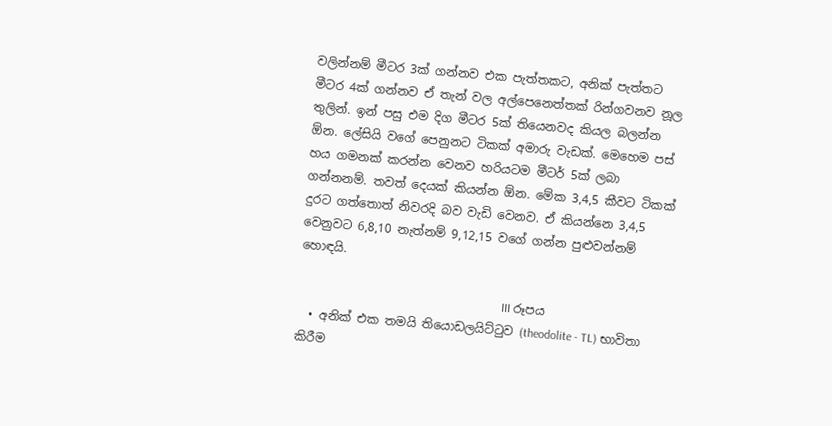වලින්නම් මීටර 3ක් ගන්නව එක පැත්තකට, අනික් පැත්තට මීටර 4ක් ගන්නව ඒ තැන් වල අල්පෙනෙත්තක් රින්ගවනව නූල තුලින්. ඉන් පසු එම දිග මීටර 5ක් තියෙනවද කියල බලන්න ඕන. ලේසියි වගේ පෙනුනට ටිකක් අමාරු වැඩක්. මෙහෙම පස් හය ගමනක් කරන්න වෙනව හරියටම මීටර් 5ක් ලබා ගන්නනම්. තවත් දෙයක් කියන්න ඕන. මේක 3,4,5 කීවට ටිකක් දුරට ගත්තොත් නිවරදි බව වැඩි වෙනව. ඒ කියන්නෙ 3,4,5 වෙනුවට 6,8,10 නැත්නම් 9,12,15 වගේ ගන්න පුළුවන්නම් හොඳයි.

                                                                    III රූපය
  • අනික් එක තමයි තියොඩලයිට්ටුව (theodolite - TL) භාවිතා කිරීම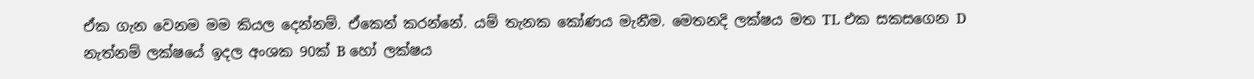ඒක ගැන වෙනම මම කියල දෙන්නම්. ඒකෙන් කරන්නේ. යම් තැනක කෝණය මැනීම. මෙතනදි ලක්ෂය මත TL එක සකසගෙන D නැත්නම් ලක්ෂයේ ඉදල අංශක 90ක් B හෝ ලක්ෂය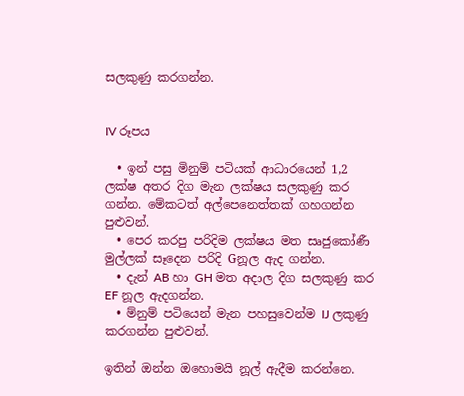සලකුණු කරගන්න.


IV රූපය

  • ඉන් පසු මිනුම් පටියක් ආධාරයෙන් 1,2 ලක්ෂ අතර දිග මැන ලක්ෂය සලකුණු කර ගන්න. මේකටත් අල්පෙනෙත්තක් ගහගන්න පුළුවන්.
  • පෙර කරපු පරිදිම ලක්ෂය මත සෘජුකෝණී මුල්ලක් සෑදෙන පරිදි Gනූල ඇද ගන්න.
  • දැන් AB හා GH මත අදාල දිග සලකුණු කර EF නූල ඇදගන්න.
  • ම්නුම් පටියෙන් මැන පහසුවෙන්ම IJ ලකුණු කරගන්න පුළුවන්.

ඉතින් ඔන්න ඔහොමයි නූල් ඇදීම කරන්නෙ.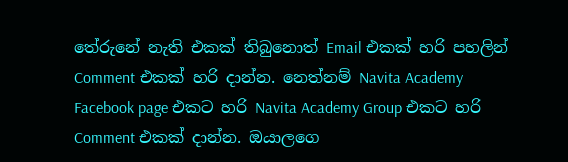තේරුනේ නැති එකක් තිබුනොත් Email එකක් හරි පහලින් Comment එකක් හරි දාන්න. නෙත්නම් Navita Academy Facebook page එකට හරි Navita Academy Group එකට හරි Comment එකක් දාන්න. ඔයාලගෙ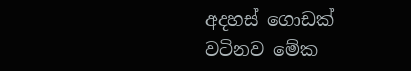අදහස් ගොඩක් වටිනව මේක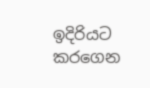ඉදිරියට කරගෙන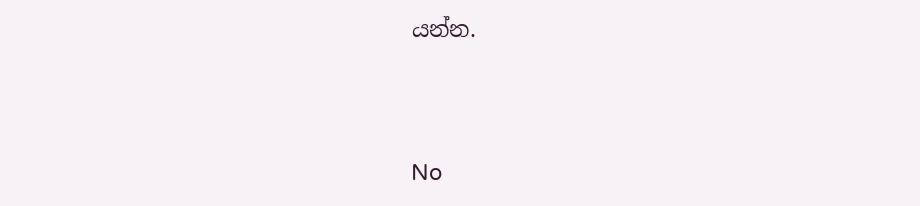යන්න.




No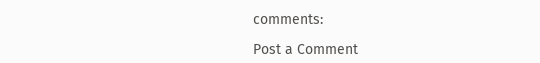comments:

Post a Comment